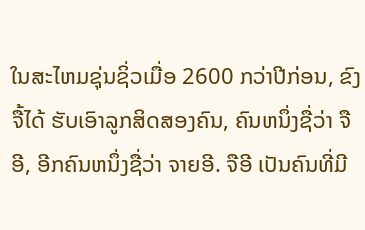ໃນສະໄຫມຊຸ່ນຊິ່ວເມື່ອ 2600 ກວ່າປີກ່ອນ, ຂົງຈື້ໄດ້ ຮັບເອົາລູກສິດສອງຄົນ, ຄົນຫນຶ່ງຊື່ວ່າ ຈືອີ, ອີກຄົນຫນຶ່ງຊື່ວ່າ ຈາຍອີ. ຈືອີ ເປັນຄົນທີ່ມີ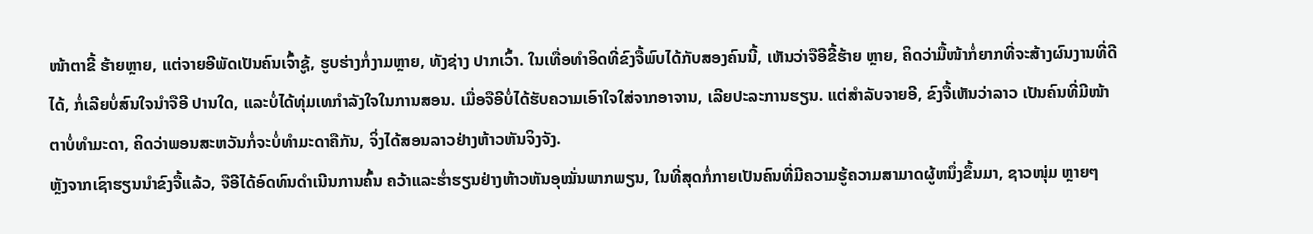ໜ້າຕາຂີ້ ຮ້າຍຫຼາຍ, ແຕ່ຈາຍອີພັດເປັນຄົນເຈົ້າຊູ້, ຮູບຮ່າງກໍ່ງາມຫຼາຍ, ທັງຊ່າງ ປາກເວົ້າ. ໃນເທື່ອທຳອິດທີ່ຂົງຈື້ພົບໄດ້ກັບສອງຄົນນີ້, ເຫັນວ່າຈືອີຂີ້ຮ້າຍ ຫຼາຍ, ຄິດວ່າມື້ໜ້າກໍ່ຍາກທີ່ຈະສ້າງຜົນງານທີ່ດີໄດ້, ກໍ່ເລີຍບໍ່ສົນໃຈນຳຈືອີ ປານໃດ, ແລະບໍ່ໄດ້ທຸ່ມເທກຳລັງໃຈໃນການສອນ. ເມື່ອຈືອີບໍ່ໄດ້ຮັບຄວາມເອົາໃຈໃສ່ຈາກອາຈານ, ເລີຍປະລະການຮຽນ. ແຕ່ສຳລັບຈາຍອີ, ຂົງຈື້ເຫັນວ່າລາວ ເປັນຄົນທີ່ມີໜ້າຕາບໍ່ທຳມະດາ, ຄິດວ່າພອນສະຫວັນກໍ່ຈະບໍ່ທຳມະດາຄືກັນ, ຈິ່ງໄດ້ສອນລາວຢ່າງຫ້າວຫັນຈິງຈັງ.
ຫຼັງຈາກເຊົາຮຽນນຳຂົງຈື້ແລ້ວ, ຈືອີໄດ້ອົດທົນດຳເນີນການຄົ້ນ ຄວ້າແລະຮ່ຳຮຽນຢ່າງຫ້າວຫັນອຸໝັ່ນພາກພຽນ, ໃນທີ່ສຸດກໍ່ກາຍເປັນຄົນທີ່ມີຄວາມຮູ້ຄວາມສາມາດຜູ້ຫນຶ່ງຂຶ້ນມາ, ຊາວໜຸ່ມ ຫຼາຍໆ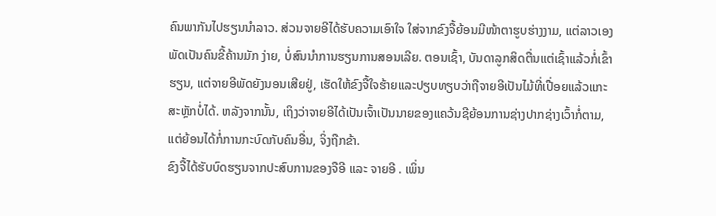ຄົນພາກັນໄປຮຽນນຳລາວ. ສ່ວນຈາຍອີໄດ້ຮັບຄວາມເອົາໃຈ ໃສ່ຈາກຂົງຈື້ຍ້ອນມີໜ້າຕາຮູບຮ່າງງາມ, ແຕ່ລາວເອງພັດເປັນຄົນຂີ້ຄ້ານມັກ ງ່າຍ, ບໍ່ສົນນຳການຮຽນການສອນເລີຍ. ຕອນເຊົ້າ, ບັນດາລູກສິດຕື່ນແຕ່ເຊົ້າແລ້ວກໍ່ເຂົ້າຮຽນ, ແຕ່ຈາຍອີພັດຍັງນອນເສີຍຢູ່, ເຮັດໃຫ້ຂົງຈື້ໃຈຮ້າຍແລະປຽບທຽບວ່າຖືຈາຍອີເປັນໄມ້ທີ່ເປື່ອຍແລ້ວແກະສະຫຼັກບໍ່ໄດ້. ຫລັງຈາກນັ້ນ, ເຖິງວ່າຈາຍອີໄດ້ເປັນເຈົ້າເປັນນາຍຂອງແຄວ້ນຊີຍ້ອນການຊ່າງປາກຊ່າງເວົ້າກໍ່ຕາມ, ແຕ່ຍ້ອນໄດ້ກໍ່ການກະບົດກັບຄົນອື່ນ, ຈິ່ງຖືກຂ້າ.
ຂົງຈື້ໄດ້ຮັບບົດຮຽນຈາກປະສົບການຂອງຈືອີ ແລະ ຈາຍອີ . ເພິ່ນ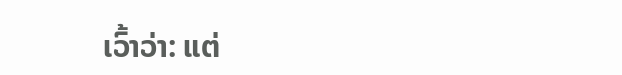ເວົ້າວ່າ: ແຕ່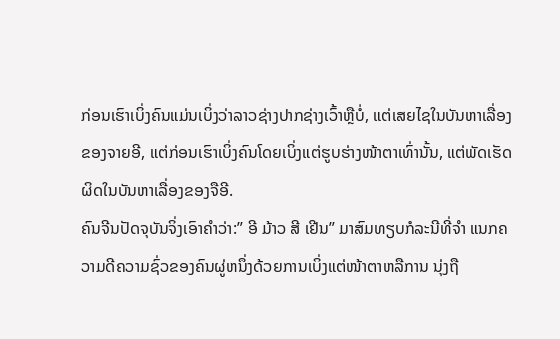ກ່ອນເຮົາເບິ່ງຄົນແມ່ນເບິ່ງວ່າລາວຊ່າງປາກຊ່າງເວົ້າຫຼືບໍ່, ແຕ່ເສຍໄຊໃນບັນຫາເລື່ອງຂອງຈາຍອີ, ແຕ່ກ່ອນເຮົາເບິ່ງຄົນໂດຍເບິ່ງແຕ່ຮູບຮ່າງໜ້າຕາເທົ່ານັ້ນ, ແຕ່ພັດເຮັດຜິດໃນບັນຫາເລື່ອງຂອງຈືອີ.
ຄົນຈີນປັດຈຸບັນຈິ່ງເອົາຄຳວ່າ:” ອີ ມ້າວ ສີ ເຢີນ” ມາສົມທຽບກໍລະນີທີ່ຈຳ ແນກຄວາມດີຄວາມຊົ່ວຂອງຄົນຜູ່ຫນຶ່ງດ້ວຍການເບິ່ງແຕ່ໜ້າຕາຫລືການ ນຸ່ງຖື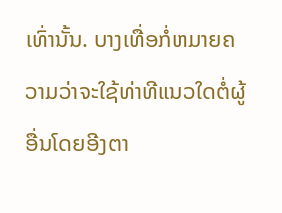ເທົ່ານັ້ນ. ບາງເທື່ອກໍ່ຫມາຍຄວາມວ່າຈະໃຊ້ທ່າທີແນວໃດຕໍ່ຜູ້ ອື່ນໂດຍອີງຕາ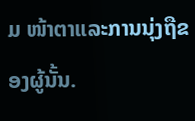ມ ໜ້າຕາແລະການນຸ່ງຖືຂອງຜູ້ນັ້ນ.